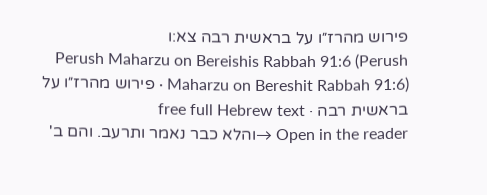פירוש מהרז״ו על בראשית רבה צא:ו
Perush Maharzu on Bereishis Rabbah 91:6 (Perush Maharzu on Bereshit Rabbah 91:6) · פירוש מהרז״ו על בראשית רבה · free full Hebrew text
Open in the reader →והלא כבר נאמר ותרעב. והם ב'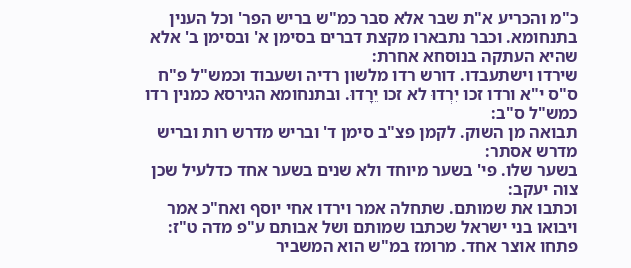כ"מ והכריע א"ת שבר אלא סבר כמ"ש בריש הפר' וכל הענין בתנחומא. וכבר נתבארו מקצת דברים בסימן א' ובסימן ב' אלא שהיא העתקה בנוסחא אחרת:
שירדו וישתעבדו. דורש רדו מלשון רדיה ושעבוד וכמש"ל פ"ח ס"ס י"א ורדו זכו יִרְדוּ לא זכו יֵרָדוּ. ובתנחומא הגירסא כמנין רדו כמש"ל ס"ב:
תבואה מן השוק. לקמן פצ"ב סימן ד' ובריש מדרש רות ובריש מדרש אסתר:
בשער שלו. פי' בשער מיוחד ולא שנים בשער אחד כדלעיל שכן צוה יעקב:
וכתבו את שמותם. שתחלה אמר וירדו אחי יוסף ואח"כ אמר ויבואו בני ישראל שכתבו שמותם ושל אבותם ע"פ מדה ט"ז:
פתחו אוצר אחד. מרומז במ"ש הוא המשביר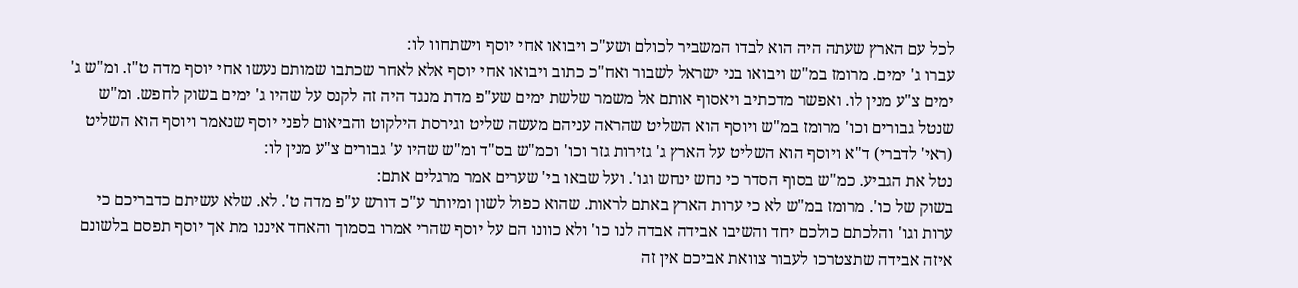לכל עם הארץ שעתה היה הוא לבדו המשביר לכולם ושע"כ ויבואו אחי יוסף וישתחוו לו:
עברו ג' ימים. מרומז במ"ש ויבואו בני ישראל לשבור ואח"כ כתוב ויבואו אחי יוסף אלא לאחר שכתבו שמותם נעשו אחי יוסף מדה ט"ז. ומ"ש ג' ימים צ"ע מנין לו. ואפשר מדכתיב ויאסוף אותם אל משמר שלשת ימים שע"פ מדת מנגד היה זה לקנס על שהיו ג' ימים בשוק לחפש. ומ"ש שנטל גבורים וכו' מרומז במ"ש ויוסף הוא השליט שהראה עניהם מעשה שליט וגירסת הילקוט והביאום לפני יוסף שנאמר ויוסף הוא השליט (ראי' לדברי) ד"א ויוסף הוא השליט על הארץ ג' גזירות גזר וכו' וכמ"ש בס"ד ומ"ש שהיו ע' גבורים צ"ע מנין לו:
נטל את הגביע. כמ"ש בסוף הסדר כי נחש ינחש וגו'. ועל שבאו בי' שערים אמר מרגלים אתם:
בשוק של כו'. מרומז במ"ש לא כי ערות הארץ באתם לראות. שהוא כפול לשון ומיותר ע"כ דורש ע"פ מדה ט'. לא. שלא עשיתם כדבריכם כי ערות וגו' והלכתם כולכם יחד והשיבו אבידה אבדה לנו כו' ולא כוונו הם על יוסף שהרי אמרו בסמוך והאחד איננו מת אך יוסף תפסם בלשונם איזה אבידה שתצטרכו לעבור צוואת אביכם אין זה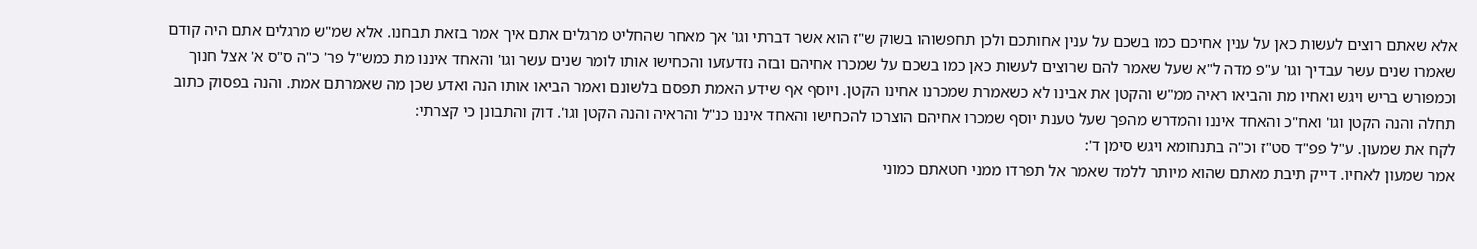אלא שאתם רוצים לעשות כאן על ענין אחיכם כמו בשכם על ענין אחותכם ולכן תחפשוהו בשוק ש"ז הוא אשר דברתי וגו' אך מאחר שהחליט מרגלים אתם איך אמר בזאת תבחנו. אלא שמ"ש מרגלים אתם היה קודם שאמרו שנים עשר עבדיך וגו' ע"פ מדה ל"א שעל שאמר להם שרוצים לעשות כאן כמו בשכם על שמכרו אחיהם ובזה נזדעזעו והכחישו אותו לומר שנים עשר וגו' והאחד איננו מת כמש"ל פר' כ"ה ס"ס א' אצל חנוך וכמפורש בריש ויגש ואחיו מת והביאו ראיה ממ"ש והקטן את אבינו לא כשאמרת שמכרנו אחינו הקטן. ויוסף אף שידע האמת תפסם בלשונם ואמר הביאו אותו הנה ואדע שכן מה שאמרתם אמת. והנה בפסוק כתוב תחלה והנה הקטן וגו' ואח"כ והאחד איננו והמדרש מהפך שעל טענת יוסף שמכרו אחיהם הוצרכו להכחישו והאחד איננו כנ"ל והראיה והנה הקטן וגו'. דוק והתבונן כי קצרתי:
לקח את שמעון. ע"ל פפ"ד סט"ז וכ"ה בתנחומא ויגש סימן ד':
אמר שמעון לאחיו. דייק תיבת מאתם שהוא מיותר ללמד שאמר אל תפרדו ממני חטאתם כמוני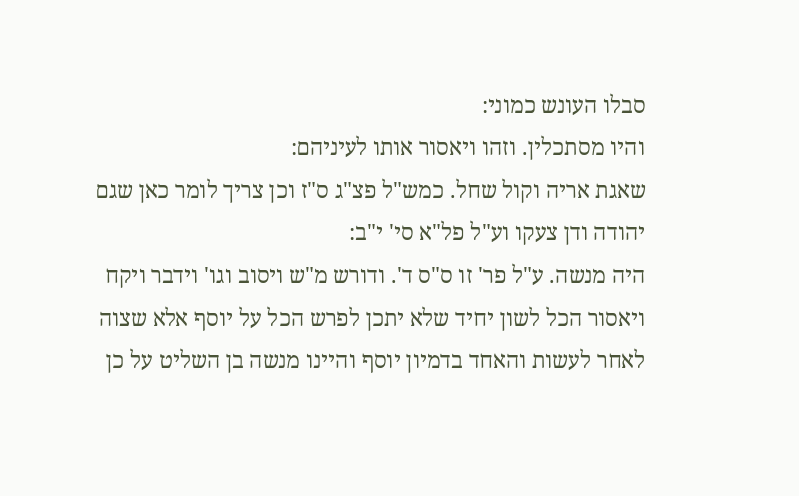סבלו העונש כמוני:
והיו מסתכלין. וזהו ויאסור אותו לעיניהם:
שאגת אריה וקול שחל. כמש"ל פצ"ג ס"ז וכן צריך לומר כאן שגם יהודה ודן צעקו וע"ל פל"א סי' י"ב:
היה מנשה. ע"ל פר' זו ס"ס ד'. ודורש מ"ש ויסוב וגו' וידבר ויקח ויאסור הכל לשון יחיד שלא יתכן לפרש הכל על יוסף אלא שצוה לאחר לעשות והאחד בדמיון יוסף והיינו מנשה בן השליט על כן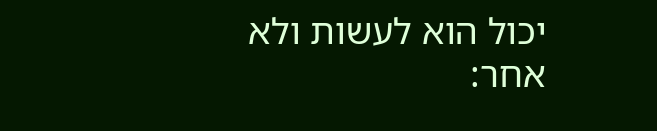יכול הוא לעשות ולא אחר: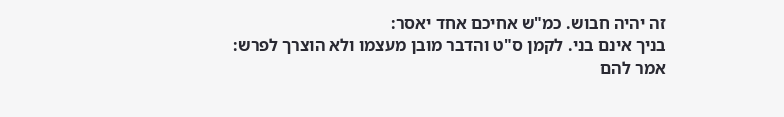זה יהיה חבוש. כמ"ש אחיכם אחד יאסר:
בניך אינם בני. לקמן ס"ט והדבר מובן מעצמו ולא הוצרך לפרש:
אמר להם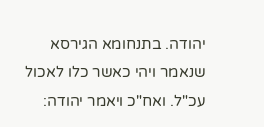יהודה. בתנחומא הגירסא שנאמר ויהי כאשר כלו לאכול עכ"ל. ואח"כ ויאמר יהודה: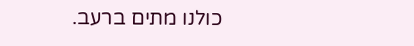כולנו מתים ברעב.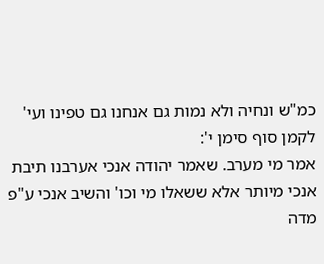כמ"ש ונחיה ולא נמות גם אנחנו גם טפינו ועי' לקמן סוף סימן י':
אמר מי מערב. שאמר יהודה אנכי אערבנו תיבת אנכי מיותר אלא ששאלו מי וכו' והשיב אנכי ע"פ מדה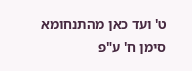ט' ועד כאן מהתנחומא סימן ח' ע"פ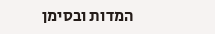המדות ובסימן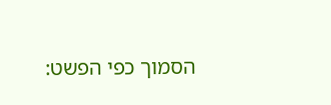הסמוך כפי הפשט: